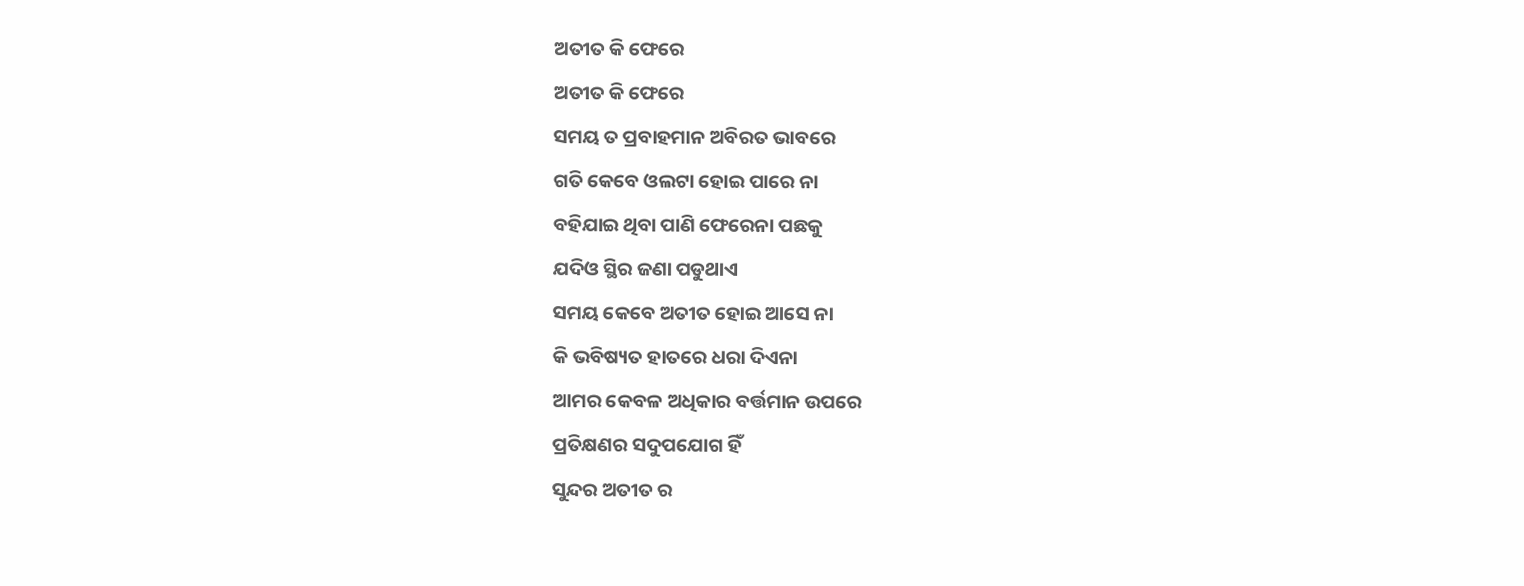ଅତୀତ କି ଫେରେ
ଅତୀତ କି ଫେରେ
ସମୟ ତ ପ୍ରବାହମାନ ଅବିରତ ଭାବରେ
ଗତି କେବେ ଓଲଟା ହୋଇ ପାରେ ନା
ବହିଯାଇ ଥିବା ପାଣି ଫେରେନା ପଛକୁ
ଯଦିଓ ସ୍ଥିର ଜଣା ପଡୁଥାଏ
ସମୟ କେବେ ଅତୀତ ହୋଇ ଆସେ ନା
କି ଭବିଷ୍ୟତ ହାତରେ ଧରା ଦିଏନା
ଆମର କେବଳ ଅଧିକାର ବର୍ତ୍ତମାନ ଉପରେ
ପ୍ରତିକ୍ଷଣର ସଦୁପଯୋଗ ହିଁ
ସୁନ୍ଦର ଅତୀତ ର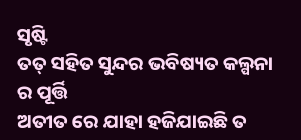ସୃଷ୍ଟି
ତତ୍ ସହିତ ସୁନ୍ଦର ଭବିଷ୍ୟତ କଲ୍ପନା ର ପୂର୍ତ୍ତି
ଅତୀତ ରେ ଯାହା ହଜିଯାଇଛି ତ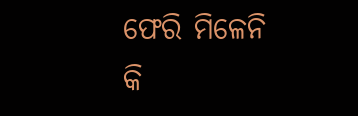ଫେରି ମିଳେନି
କି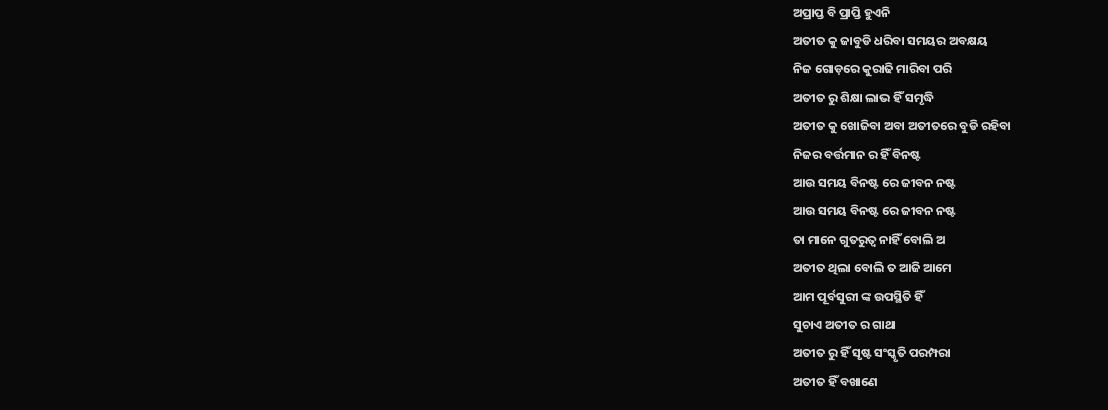ଅପ୍ରାପ୍ତ ବି ପ୍ରାପ୍ତି ହୁଏନି
ଅତୀତ କୁ ଜାବୁଡି ଧରିବା ସମୟର ଅବକ୍ଷୟ
ନିଜ ଗୋଡ଼ରେ କୁରାଢି ମାରିବା ପରି
ଅତୀତ ରୁ ଶିକ୍ଷା ଲାଭ ହିଁ ସମୃଦ୍ଧି
ଅତୀତ କୁ ଖୋଜିବା ଅବା ଅତୀତରେ ବୁଡି ରହିବା
ନିଜର ବର୍ତ୍ତମାନ ର ହିଁ ବିନଷ୍ଟ
ଆଉ ସମୟ ବିନଷ୍ଟ ରେ ଜୀବନ ନଷ୍ଟ
ଆଉ ସମୟ ବିନଷ୍ଟ ରେ ଜୀବନ ନଷ୍ଟ
ତା ମାନେ ଗୁତରୁତ୍ବ ନାହିଁ ବୋଲି ଅ
ଅତୀତ ଥିଲା ବୋଲି ତ ଆଜି ଆମେ
ଆମ ପୂର୍ବସୁରୀ ଙ୍କ ଉପସ୍ଥିତି ହିଁ
ସୁଚାଏ ଅତୀତ ର ଗାଥା
ଅତୀତ ରୁ ହିଁ ସୃଷ୍ଟ ସଂସ୍କୃତି ପରମ୍ପରା
ଅତୀତ ହିଁ ବଖାଣେ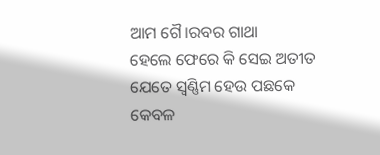ଆମ ଗୈ।ରବର ଗାଥା
ହେଲେ ଫେରେ କି ସେଇ ଅତୀତ
ଯେତେ ସ୍ବଣ୍ଣିମ ହେଉ ପଛକେ
କେବଳ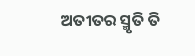ଅତୀତର ସ୍ମୃତି ତି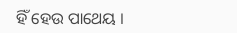ହିଁ ହେଉ ପାଥେୟ ।